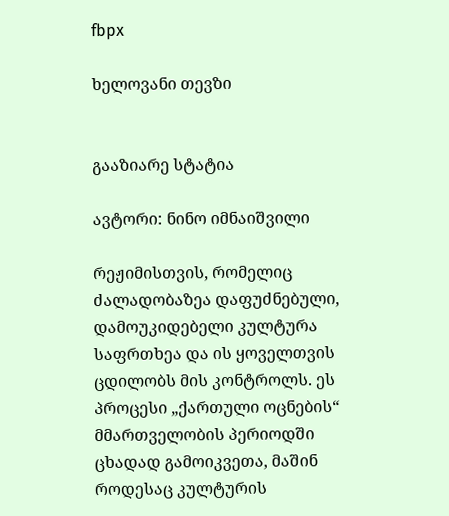fbpx

ხელოვანი თევზი


გააზიარე სტატია

ავტორი: ნინო იმნაიშვილი

რეჟიმისთვის, რომელიც ძალადობაზეა დაფუძნებული, დამოუკიდებელი კულტურა საფრთხეა და ის ყოველთვის ცდილობს მის კონტროლს. ეს პროცესი „ქართული ოცნების“ მმართველობის პერიოდში ცხადად გამოიკვეთა, მაშინ როდესაც კულტურის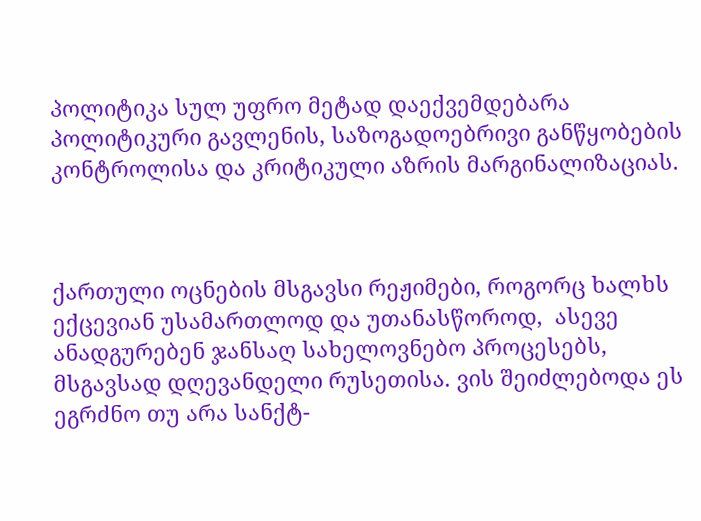პოლიტიკა სულ უფრო მეტად დაექვემდებარა პოლიტიკური გავლენის, საზოგადოებრივი განწყობების კონტროლისა და კრიტიკული აზრის მარგინალიზაციას.



ქართული ოცნების მსგავსი რეჟიმები, როგორც ხალხს ექცევიან უსამართლოდ და უთანასწოროდ,  ასევე ანადგურებენ ჯანსაღ სახელოვნებო პროცესებს, მსგავსად დღევანდელი რუსეთისა. ვის შეიძლებოდა ეს ეგრძნო თუ არა სანქტ-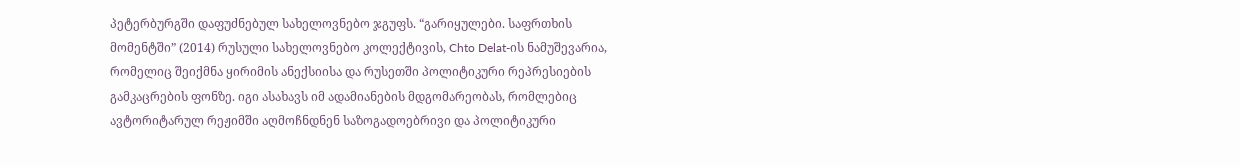პეტერბურგში დაფუძნებულ სახელოვნებო ჯგუფს. “გარიყულები. საფრთხის მომენტში” (2014) რუსული სახელოვნებო კოლექტივის, Chto Delat-ის ნამუშევარია, რომელიც შეიქმნა ყირიმის ანექსიისა და რუსეთში პოლიტიკური რეპრესიების გამკაცრების ფონზე. იგი ასახავს იმ ადამიანების მდგომარეობას, რომლებიც ავტორიტარულ რეჟიმში აღმოჩნდნენ საზოგადოებრივი და პოლიტიკური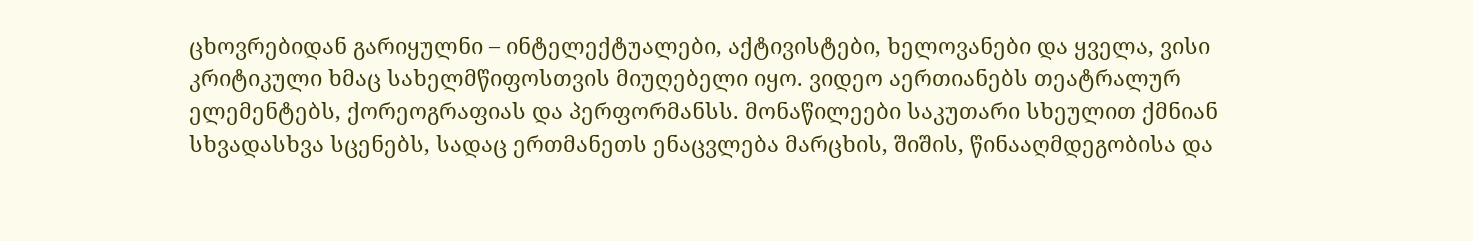ცხოვრებიდან გარიყულნი – ინტელექტუალები, აქტივისტები, ხელოვანები და ყველა, ვისი კრიტიკული ხმაც სახელმწიფოსთვის მიუღებელი იყო. ვიდეო აერთიანებს თეატრალურ ელემენტებს, ქორეოგრაფიას და პერფორმანსს. მონაწილეები საკუთარი სხეულით ქმნიან სხვადასხვა სცენებს, სადაც ერთმანეთს ენაცვლება მარცხის, შიშის, წინააღმდეგობისა და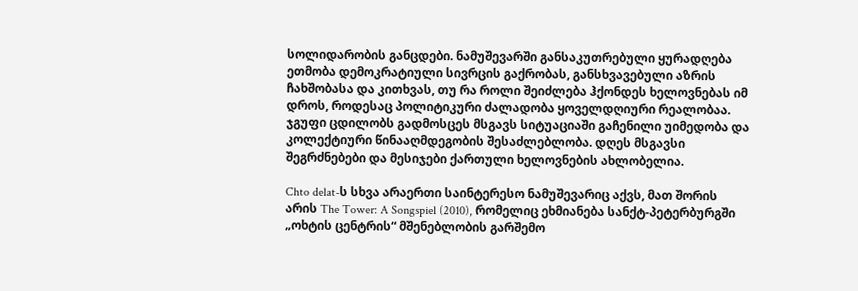სოლიდარობის განცდები. ნამუშევარში განსაკუთრებული ყურადღება ეთმობა დემოკრატიული სივრცის გაქრობას, განსხვავებული აზრის ჩახშობასა და კითხვას, თუ რა როლი შეიძლება ჰქონდეს ხელოვნებას იმ დროს, როდესაც პოლიტიკური ძალადობა ყოველდღიური რეალობაა. ჯგუფი ცდილობს გადმოსცეს მსგავს სიტუაციაში გაჩენილი უიმედობა და კოლექტიური წინააღმდეგობის შესაძლებლობა. დღეს მსგავსი შეგრძნებები და მესიჯები ქართული ხელოვნების ახლობელია.

Chto delat-ს სხვა არაერთი საინტერესო ნამუშევარიც აქვს, მათ შორის არის The Tower: A Songspiel (2010), რომელიც ეხმიანება სანქტ-პეტერბურგში „ოხტის ცენტრის“ მშენებლობის გარშემო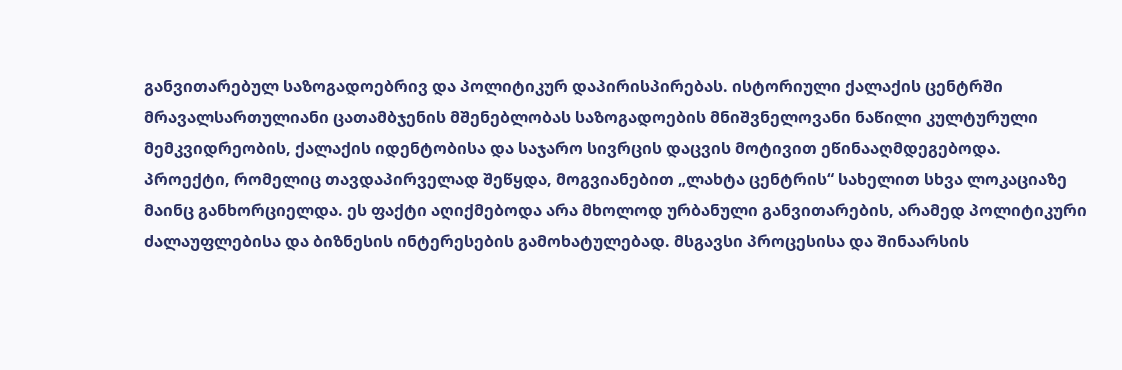განვითარებულ საზოგადოებრივ და პოლიტიკურ დაპირისპირებას. ისტორიული ქალაქის ცენტრში მრავალსართულიანი ცათამბჯენის მშენებლობას საზოგადოების მნიშვნელოვანი ნაწილი კულტურული მემკვიდრეობის, ქალაქის იდენტობისა და საჯარო სივრცის დაცვის მოტივით ეწინააღმდეგებოდა. პროექტი, რომელიც თავდაპირველად შეწყდა, მოგვიანებით „ლახტა ცენტრის“ სახელით სხვა ლოკაციაზე მაინც განხორციელდა. ეს ფაქტი აღიქმებოდა არა მხოლოდ ურბანული განვითარების, არამედ პოლიტიკური ძალაუფლებისა და ბიზნესის ინტერესების გამოხატულებად. მსგავსი პროცესისა და შინაარსის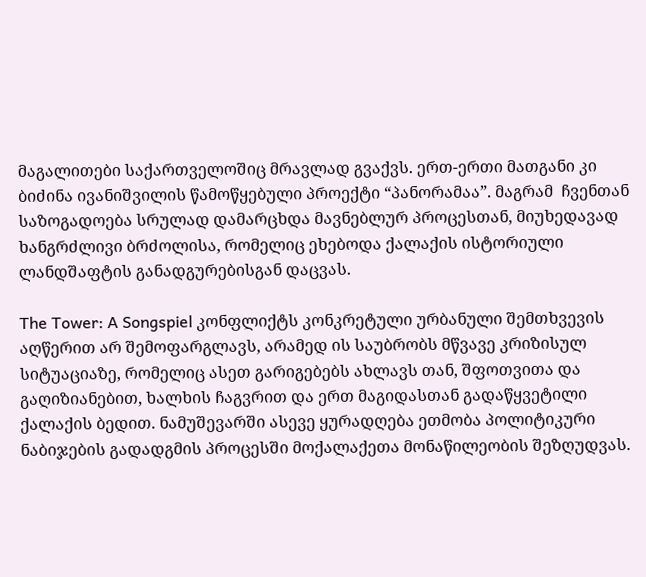მაგალითები საქართველოშიც მრავლად გვაქვს. ერთ-ერთი მათგანი კი ბიძინა ივანიშვილის წამოწყებული პროექტი “პანორამაა”. მაგრამ  ჩვენთან საზოგადოება სრულად დამარცხდა მავნებლურ პროცესთან, მიუხედავად ხანგრძლივი ბრძოლისა, რომელიც ეხებოდა ქალაქის ისტორიული ლანდშაფტის განადგურებისგან დაცვას.

The Tower: A Songspiel კონფლიქტს კონკრეტული ურბანული შემთხვევის აღწერით არ შემოფარგლავს, არამედ ის საუბრობს მწვავე კრიზისულ სიტუაციაზე, რომელიც ასეთ გარიგებებს ახლავს თან, შფოთვითა და გაღიზიანებით, ხალხის ჩაგვრით და ერთ მაგიდასთან გადაწყვეტილი ქალაქის ბედით. ნამუშევარში ასევე ყურადღება ეთმობა პოლიტიკური ნაბიჯების გადადგმის პროცესში მოქალაქეთა მონაწილეობის შეზღუდვას.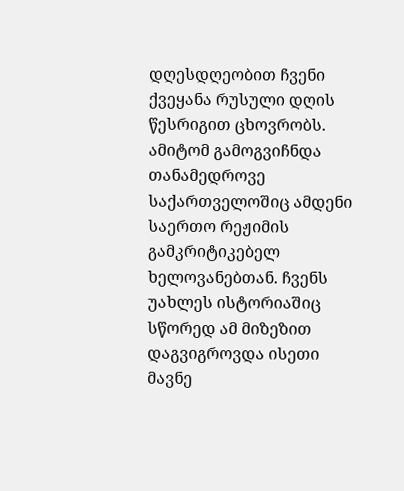დღესდღეობით ჩვენი ქვეყანა რუსული დღის წესრიგით ცხოვრობს. ამიტომ გამოგვიჩნდა თანამედროვე საქართველოშიც ამდენი საერთო რეჟიმის გამკრიტიკებელ ხელოვანებთან. ჩვენს უახლეს ისტორიაშიც სწორედ ამ მიზეზით დაგვიგროვდა ისეთი მავნე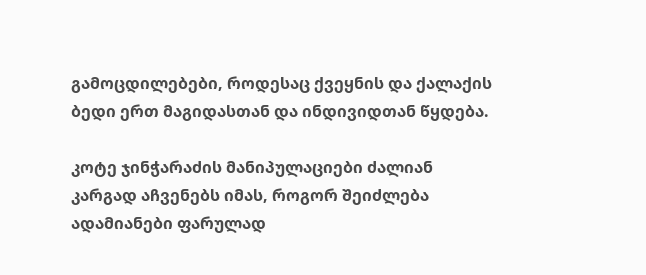გამოცდილებები, როდესაც ქვეყნის და ქალაქის ბედი ერთ მაგიდასთან და ინდივიდთან წყდება.

კოტე ჯინჭარაძის მანიპულაციები ძალიან კარგად აჩვენებს იმას, როგორ შეიძლება ადამიანები ფარულად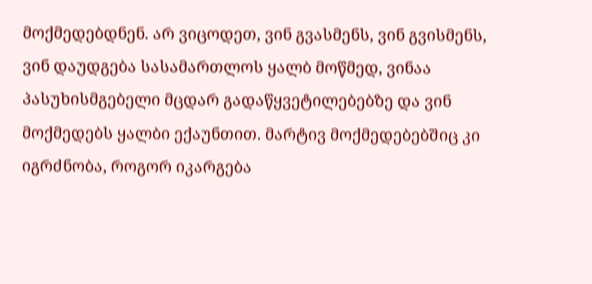მოქმედებდნენ. არ ვიცოდეთ, ვინ გვასმენს, ვინ გვისმენს, ვინ დაუდგება სასამართლოს ყალბ მოწმედ, ვინაა პასუხისმგებელი მცდარ გადაწყვეტილებებზე და ვინ მოქმედებს ყალბი ექაუნთით. მარტივ მოქმედებებშიც კი იგრძნობა, როგორ იკარგება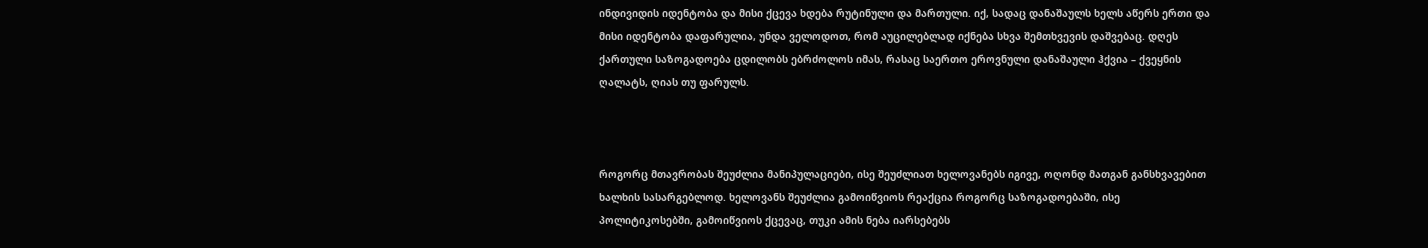ინდივიდის იდენტობა და მისი ქცევა ხდება რუტინული და მართული. იქ, სადაც დანაშაულს ხელს აწერს ერთი და მისი იდენტობა დაფარულია, უნდა ველოდოთ, რომ აუცილებლად იქნება სხვა შემთხვევის დაშვებაც. დღეს ქართული საზოგადოება ცდილობს ებრძოლოს იმას, რასაც საერთო ეროვნული დანაშაული ჰქვია – ქვეყნის ღალატს, ღიას თუ ფარულს.



როგორც მთავრობას შეუძლია მანიპულაციები, ისე შეუძლიათ ხელოვანებს იგივე, ოღონდ მათგან განსხვავებით ხალხის სასარგებლოდ. ხელოვანს შეუძლია გამოიწვიოს რეაქცია როგორც საზოგადოებაში, ისე პოლიტიკოსებში, გამოიწვიოს ქცევაც, თუკი ამის ნება იარსებებს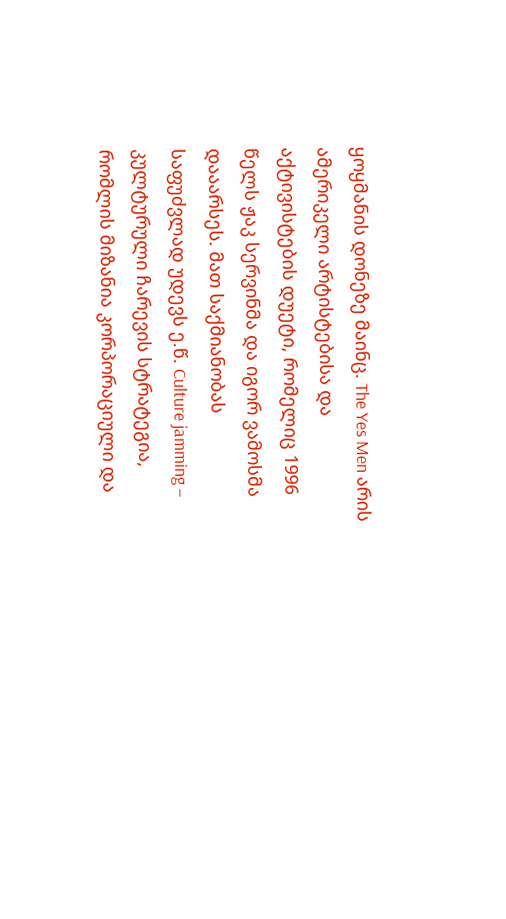ყოყმანის დონეზე მაინც. The Yes Men არის ამერიკელი არტისტებისა და აქტივისტების დუეტი, რომელიც 1996 წელს ჟაკ სერვინმა და იგორ ვამოსმა დააარსეს. მათ საქმიანობას საფუძვლად უდევს ე.წ. Culture jamming – კულტურული ჩარევის სტრატეგია, რომლის მიზანია კორპორაციული და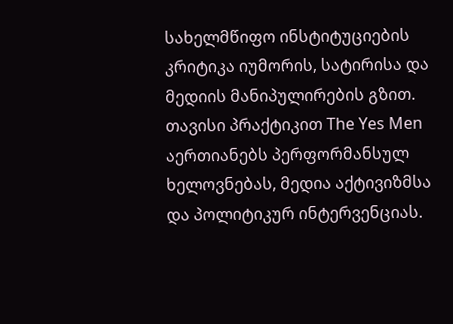სახელმწიფო ინსტიტუციების კრიტიკა იუმორის, სატირისა და მედიის მანიპულირების გზით. თავისი პრაქტიკით The Yes Men აერთიანებს პერფორმანსულ ხელოვნებას, მედია აქტივიზმსა და პოლიტიკურ ინტერვენციას.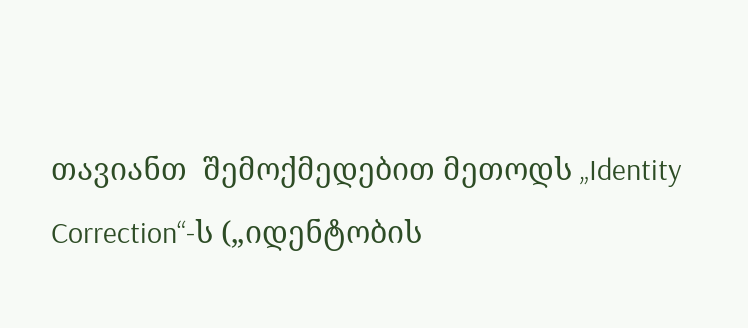თავიანთ  შემოქმედებით მეთოდს „Identity Correction“-ს („იდენტობის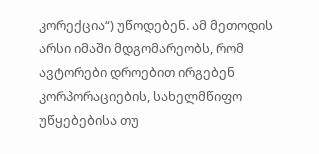კორექცია“) უწოდებენ. ამ მეთოდის არსი იმაში მდგომარეობს, რომ ავტორები დროებით ირგებენ კორპორაციების, სახელმწიფო უწყებებისა თუ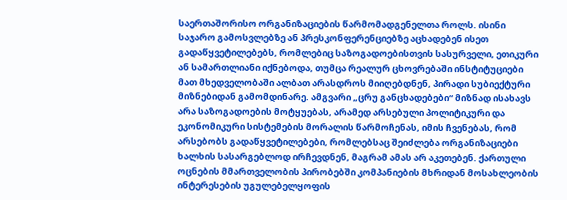საერთაშორისო ორგანიზაციების წარმომადგენელთა როლს. ისინი საჯარო გამოსვლებზე ან პრესკონფერენციებზე აცხადებენ ისეთ გადაწყვეტილებებს, რომლებიც საზოგადოებისთვის სასურველი, ეთიკური ან სამართლიანი იქნებოდა, თუმცა რეალურ ცხოვრებაში ინსტიტუციები მათ მხედველობაში ალბათ არასდროს მიიღებდნენ, პირადი სუბიექტური მიზნებიდან გამომდინარე. ამგვარი „ცრუ განცხადებები“ მიზნად ისახავს არა საზოგადოების მოტყუებას, არამედ არსებული პოლიტიკური და ეკონომიკური სისტემების მორალის წარმოჩენას, იმის ჩვენებას, რომ არსებობს გადაწყვეტილებები, რომლებსაც შეიძლება ორგანიზაციები ხალხის სასარგებლოდ ირჩევდნენ, მაგრამ ამას არ აკეთებენ. ქართული ოცნების მმართველობის პირობებში კომპანიების მხრიდან მოსახლეობის ინტერესების უგულებელყოფის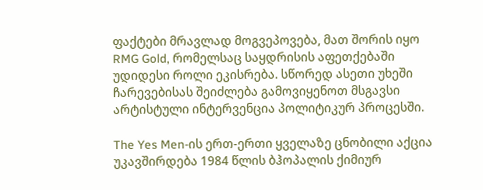ფაქტები მრავლად მოგვეპოვება, მათ შორის იყო RMG Gold, რომელსაც საყდრისის აფეთქებაში უდიდესი როლი ეკისრება. სწორედ ასეთი უხეში ჩარევებისას შეიძლება გამოვიყენოთ მსგავსი არტისტული ინტერვენცია პოლიტიკურ პროცესში.

The Yes Men-ის ერთ-ერთი ყველაზე ცნობილი აქცია უკავშირდება 1984 წლის ბჰოპალის ქიმიურ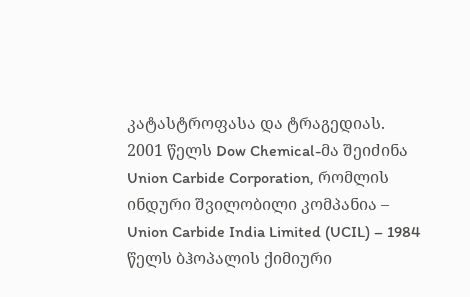კატასტროფასა და ტრაგედიას. 2001 წელს Dow Chemical-მა შეიძინა Union Carbide Corporation, რომლის ინდური შვილობილი კომპანია – Union Carbide India Limited (UCIL) – 1984 წელს ბჰოპალის ქიმიური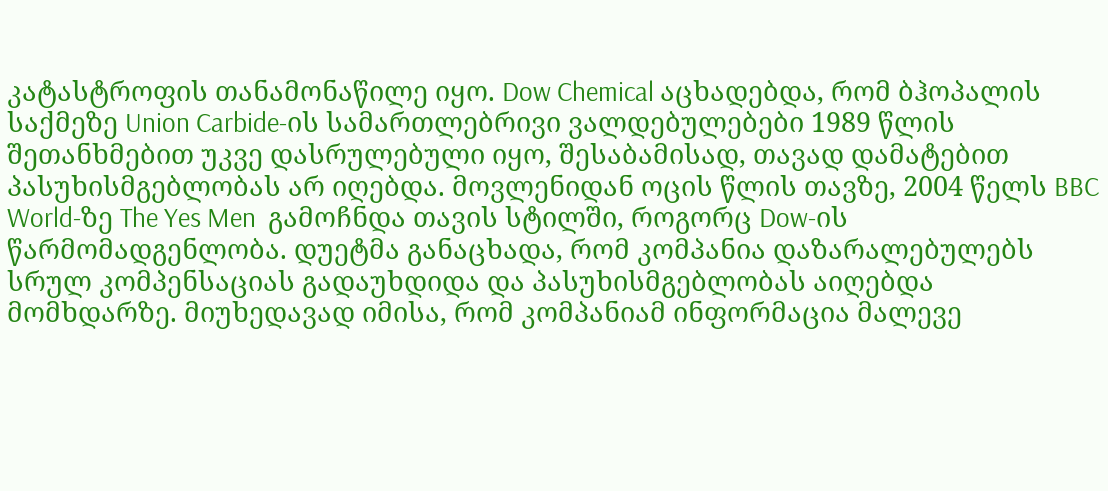კატასტროფის თანამონაწილე იყო. Dow Chemical აცხადებდა, რომ ბჰოპალის საქმეზე Union Carbide-ის სამართლებრივი ვალდებულებები 1989 წლის შეთანხმებით უკვე დასრულებული იყო, შესაბამისად, თავად დამატებით პასუხისმგებლობას არ იღებდა. მოვლენიდან ოცის წლის თავზე, 2004 წელს BBC World-ზე The Yes Men  გამოჩნდა თავის სტილში, როგორც Dow-ის წარმომადგენლობა. დუეტმა განაცხადა, რომ კომპანია დაზარალებულებს სრულ კომპენსაციას გადაუხდიდა და პასუხისმგებლობას აიღებდა მომხდარზე. მიუხედავად იმისა, რომ კომპანიამ ინფორმაცია მალევე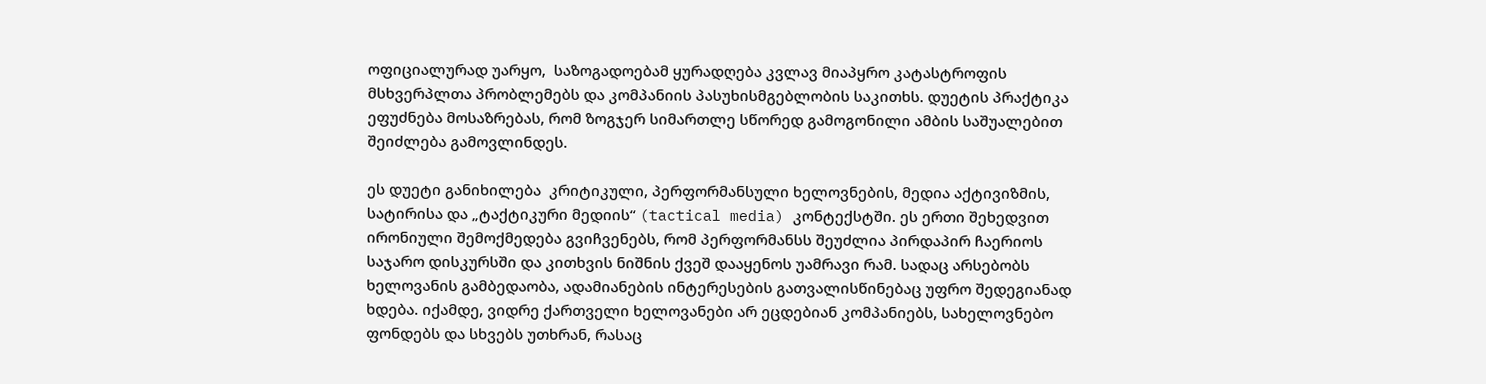ოფიციალურად უარყო,  საზოგადოებამ ყურადღება კვლავ მიაპყრო კატასტროფის მსხვერპლთა პრობლემებს და კომპანიის პასუხისმგებლობის საკითხს. დუეტის პრაქტიკა ეფუძნება მოსაზრებას, რომ ზოგჯერ სიმართლე სწორედ გამოგონილი ამბის საშუალებით შეიძლება გამოვლინდეს.

ეს დუეტი განიხილება  კრიტიკული, პერფორმანსული ხელოვნების, მედია აქტივიზმის, სატირისა და „ტაქტიკური მედიის“ (tactical media) კონტექსტში. ეს ერთი შეხედვით ირონიული შემოქმედება გვიჩვენებს, რომ პერფორმანსს შეუძლია პირდაპირ ჩაერიოს საჯარო დისკურსში და კითხვის ნიშნის ქვეშ დააყენოს უამრავი რამ. სადაც არსებობს ხელოვანის გამბედაობა, ადამიანების ინტერესების გათვალისწინებაც უფრო შედეგიანად ხდება. იქამდე, ვიდრე ქართველი ხელოვანები არ ეცდებიან კომპანიებს, სახელოვნებო ფონდებს და სხვებს უთხრან, რასაც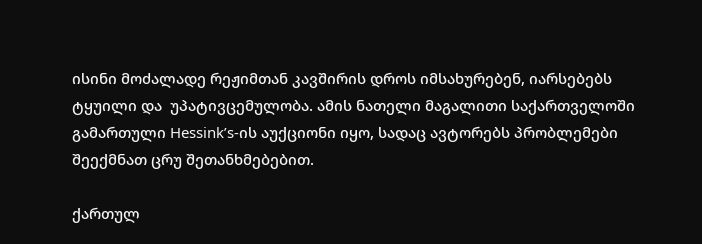ისინი მოძალადე რეჟიმთან კავშირის დროს იმსახურებენ, იარსებებს ტყუილი და  უპატივცემულობა. ამის ნათელი მაგალითი საქართველოში გამართული Hessink’s-ის აუქციონი იყო, სადაც ავტორებს პრობლემები შეექმნათ ცრუ შეთანხმებებით.

ქართულ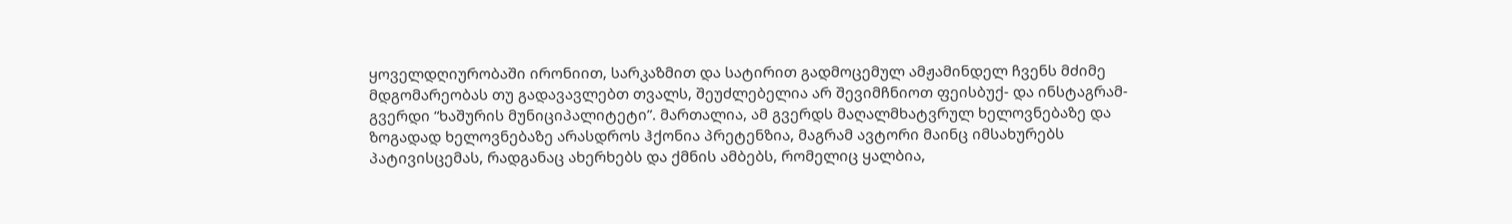ყოველდღიურობაში ირონიით, სარკაზმით და სატირით გადმოცემულ ამჟამინდელ ჩვენს მძიმე მდგომარეობას თუ გადავავლებთ თვალს, შეუძლებელია არ შევიმჩნიოთ ფეისბუქ- და ინსტაგრამ-გვერდი “ხაშურის მუნიციპალიტეტი”. მართალია, ამ გვერდს მაღალმხატვრულ ხელოვნებაზე და ზოგადად ხელოვნებაზე არასდროს ჰქონია პრეტენზია, მაგრამ ავტორი მაინც იმსახურებს პატივისცემას, რადგანაც ახერხებს და ქმნის ამბებს, რომელიც ყალბია,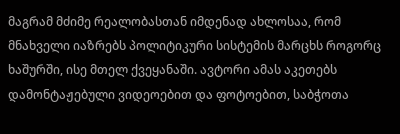მაგრამ მძიმე რეალობასთან იმდენად ახლოსაა, რომ მნახველი იაზრებს პოლიტიკური სისტემის მარცხს როგორც ხაშურში, ისე მთელ ქვეყანაში. ავტორი ამას აკეთებს დამონტაჟებული ვიდეოებით და ფოტოებით, საბჭოთა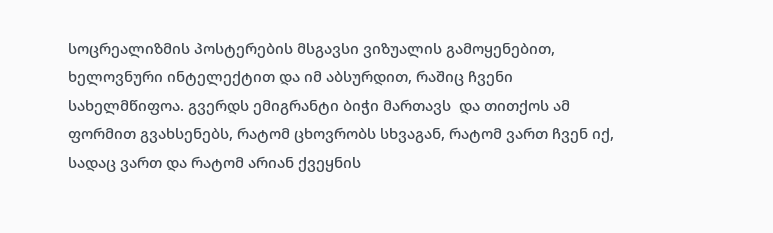სოცრეალიზმის პოსტერების მსგავსი ვიზუალის გამოყენებით, ხელოვნური ინტელექტით და იმ აბსურდით, რაშიც ჩვენი სახელმწიფოა. გვერდს ემიგრანტი ბიჭი მართავს  და თითქოს ამ ფორმით გვახსენებს, რატომ ცხოვრობს სხვაგან, რატომ ვართ ჩვენ იქ, სადაც ვართ და რატომ არიან ქვეყნის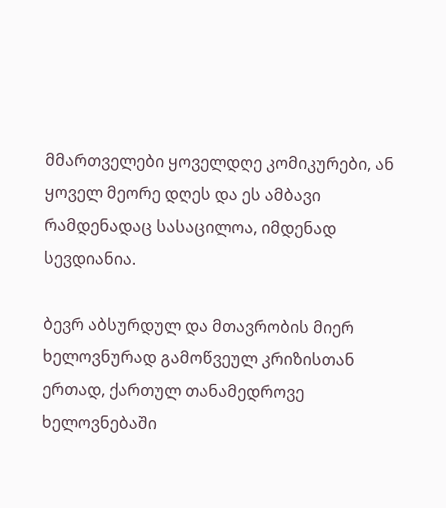მმართველები ყოველდღე კომიკურები, ან ყოველ მეორე დღეს და ეს ამბავი რამდენადაც სასაცილოა, იმდენად სევდიანია.

ბევრ აბსურდულ და მთავრობის მიერ ხელოვნურად გამოწვეულ კრიზისთან ერთად, ქართულ თანამედროვე ხელოვნებაში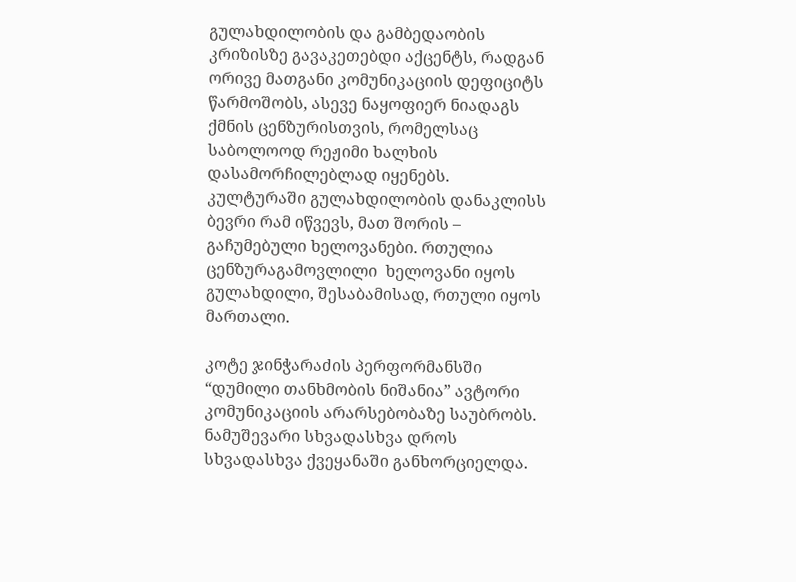გულახდილობის და გამბედაობის კრიზისზე გავაკეთებდი აქცენტს, რადგან ორივე მათგანი კომუნიკაციის დეფიციტს წარმოშობს, ასევე ნაყოფიერ ნიადაგს ქმნის ცენზურისთვის, რომელსაც საბოლოოდ რეჟიმი ხალხის დასამორჩილებლად იყენებს. კულტურაში გულახდილობის დანაკლისს ბევრი რამ იწვევს, მათ შორის – გაჩუმებული ხელოვანები. რთულია ცენზურაგამოვლილი  ხელოვანი იყოს გულახდილი, შესაბამისად, რთული იყოს მართალი.

კოტე ჯინჭარაძის პერფორმანსში “დუმილი თანხმობის ნიშანია” ავტორი კომუნიკაციის არარსებობაზე საუბრობს. ნამუშევარი სხვადასხვა დროს სხვადასხვა ქვეყანაში განხორციელდა.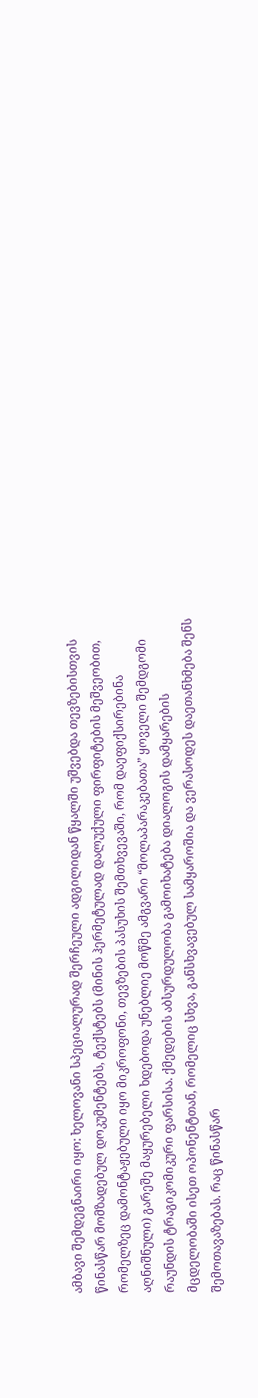ამბავი შემდეგნაირი იყო: ხელოვანი სპეციალურად შერჩეული ადგილიდან წყალში უშვებდა თევზებისთვის წინასწარ მომზადებულ დოკუმენტებს, ტექსტებს (მინის ჰერმეტულად დალუქული ფირფიტების მეშვეობით, რომელზეც დამონტაჟებული იყო მიკროფონი, თევზების პასუხის შემთხვევაში, რომ დაეფიქსირებინა აღნიშნული) გარეშე მაყურებელი ხდებოდა უნებლიე მოწმე ამგვარი “მოლაპარაკებათა” ყოველი შემდგომი რაუნდის ტრაგიკომიკური ფარსისა. ქმედების აბსურდულობა გამოიხატება დიალოგის დამყარების მცდელობაში ისეთ ოპონენტთან, რომელიც სხვა, განსხვავებულ სამყაროშია და ვერასოდეს დაეთანხმება შენს შემოთავაზებას. რაც წინასწარ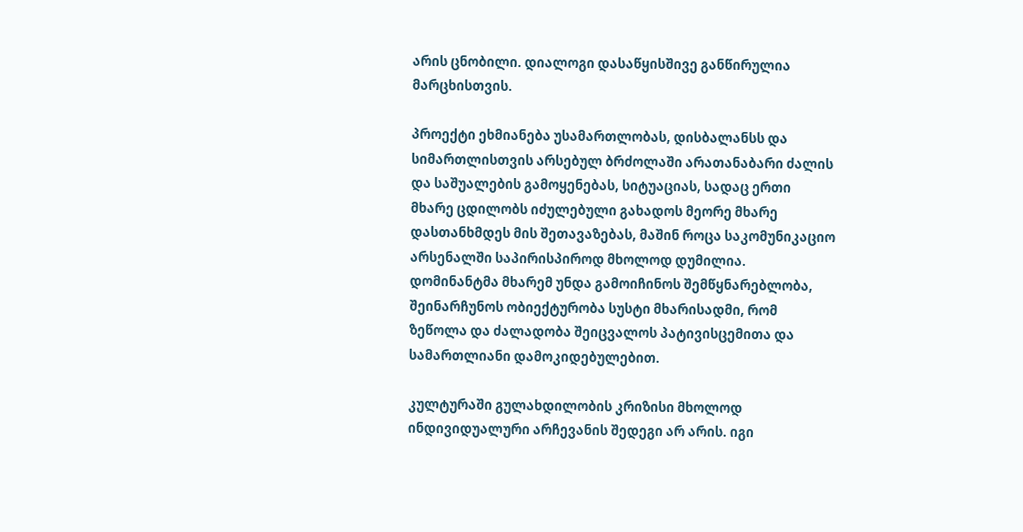არის ცნობილი. დიალოგი დასაწყისშივე განწირულია მარცხისთვის.

პროექტი ეხმიანება უსამართლობას, დისბალანსს და სიმართლისთვის არსებულ ბრძოლაში არათანაბარი ძალის და საშუალების გამოყენებას, სიტუაციას, სადაც ერთი მხარე ცდილობს იძულებული გახადოს მეორე მხარე  დასთანხმდეს მის შეთავაზებას, მაშინ როცა საკომუნიკაციო არსენალში საპირისპიროდ მხოლოდ დუმილია. დომინანტმა მხარემ უნდა გამოიჩინოს შემწყნარებლობა, შეინარჩუნოს ობიექტურობა სუსტი მხარისადმი, რომ ზეწოლა და ძალადობა შეიცვალოს პატივისცემითა და სამართლიანი დამოკიდებულებით.

კულტურაში გულახდილობის კრიზისი მხოლოდ ინდივიდუალური არჩევანის შედეგი არ არის. იგი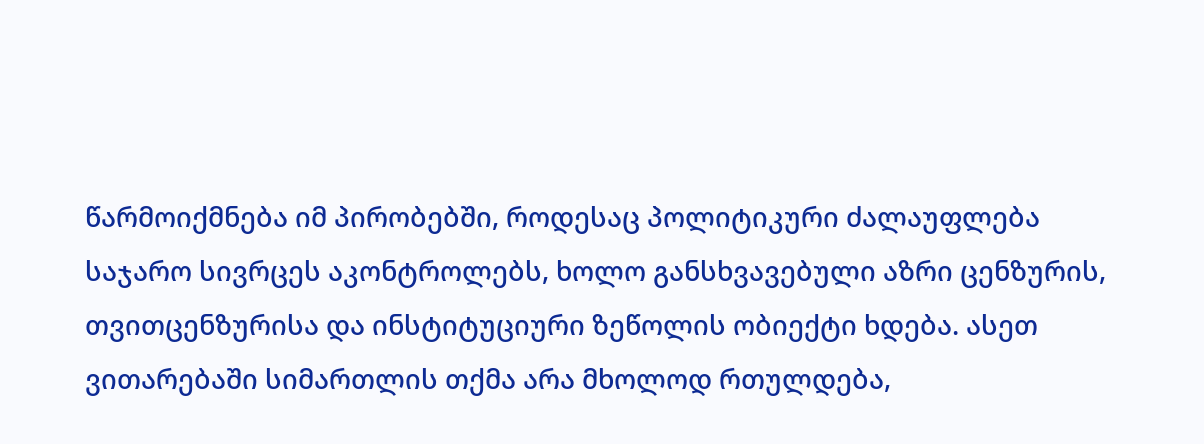წარმოიქმნება იმ პირობებში, როდესაც პოლიტიკური ძალაუფლება საჯარო სივრცეს აკონტროლებს, ხოლო განსხვავებული აზრი ცენზურის, თვითცენზურისა და ინსტიტუციური ზეწოლის ობიექტი ხდება. ასეთ ვითარებაში სიმართლის თქმა არა მხოლოდ რთულდება,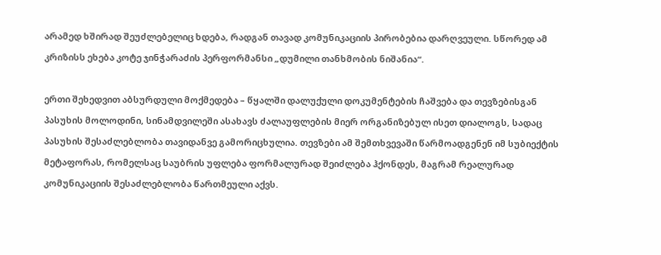არამედ ხშირად შეუძლებელიც ხდება, რადგან თავად კომუნიკაციის პირობებია დარღვეული. სწორედ ამ კრიზისს ეხება კოტე ჯინჭარაძის პერფორმანსი „დუმილი თანხმობის ნიშანია“.

ერთი შეხედვით აბსურდული მოქმედება – წყალში დალუქული დოკუმენტების ჩაშვება და თევზებისგან პასუხის მოლოდინი, სინამდვილეში ასახავს ძალაუფლების მიერ ორგანიზებულ ისეთ დიალოგს, სადაც პასუხის შესაძლებლობა თავიდანვე გამორიცხულია. თევზები ამ შემთხვევაში წარმოადგენენ იმ სუბიექტის მეტაფორას, რომელსაც საუბრის უფლება ფორმალურად შეიძლება ჰქონდეს, მაგრამ რეალურად კომუნიკაციის შესაძლებლობა წართმეული აქვს.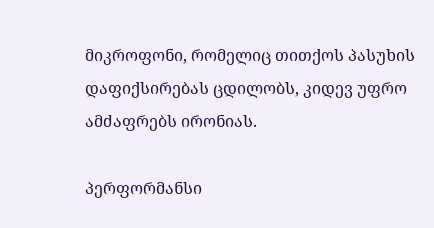მიკროფონი, რომელიც თითქოს პასუხის დაფიქსირებას ცდილობს, კიდევ უფრო ამძაფრებს ირონიას.

პერფორმანსი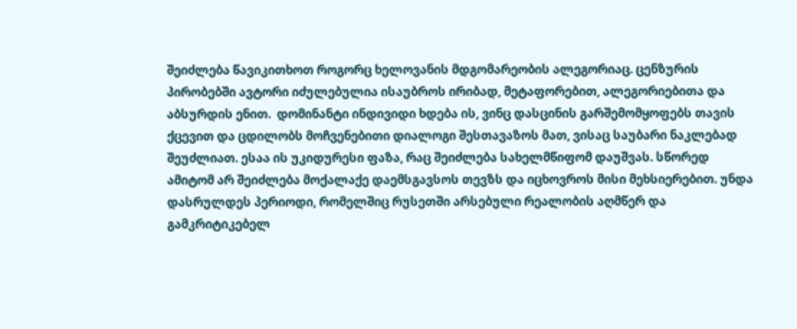შეიძლება წავიკითხოთ როგორც ხელოვანის მდგომარეობის ალეგორიაც. ცენზურის პირობებში ავტორი იძულებულია ისაუბროს ირიბად, მეტაფორებით, ალეგორიებითა და აბსურდის ენით.  დომინანტი ინდივიდი ხდება ის, ვინც დასცინის გარშემომყოფებს თავის ქცევით და ცდილობს მოჩვენებითი დიალოგი შესთავაზოს მათ, ვისაც საუბარი ნაკლებად შეუძლიათ. ესაა ის უკიდურესი ფაზა, რაც შეიძლება სახელმწიფომ დაუშვას. სწორედ ამიტომ არ შეიძლება მოქალაქე დაემსგავსოს თევზს და იცხოვროს მისი მეხსიერებით. უნდა დასრულდეს პერიოდი, რომელშიც რუსეთში არსებული რეალობის აღმწერ და გამკრიტიკებელ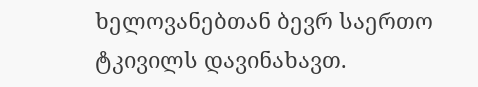ხელოვანებთან ბევრ საერთო ტკივილს დავინახავთ.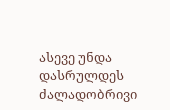ასევე უნდა დასრულდეს ძალადობრივი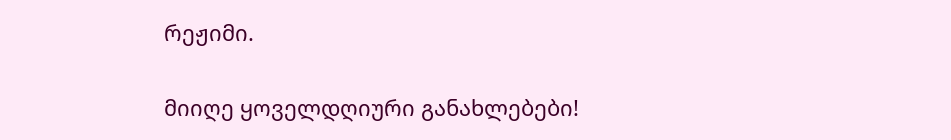რეჟიმი.


მიიღე ყოველდღიური განახლებები!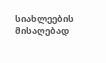სიახლეების მისაღებად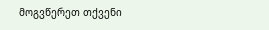მოგვწერეთ თქვენი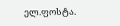ელ.ფოსტა.